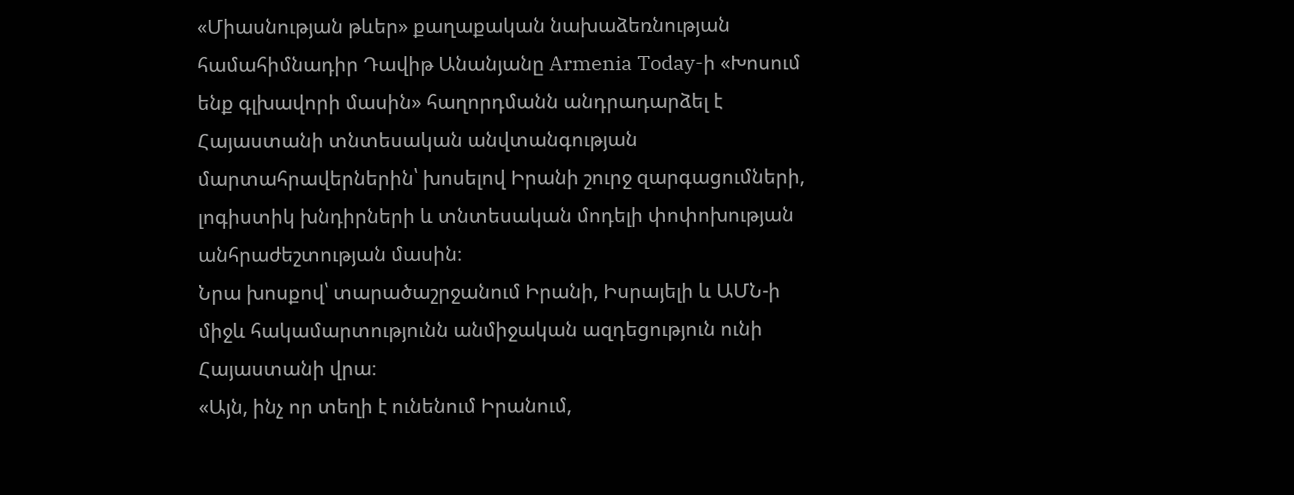«Միասնության թևեր» քաղաքական նախաձեռնության համահիմնադիր Դավիթ Անանյանը Armenia Today-ի «Խոսում ենք գլխավորի մասին» հաղորդմանն անդրադարձել է Հայաստանի տնտեսական անվտանգության մարտահրավերներին՝ խոսելով Իրանի շուրջ զարգացումների, լոգիստիկ խնդիրների և տնտեսական մոդելի փոփոխության անհրաժեշտության մասին։
Նրա խոսքով՝ տարածաշրջանում Իրանի, Իսրայելի և ԱՄՆ-ի միջև հակամարտությունն անմիջական ազդեցություն ունի Հայաստանի վրա։
«Այն, ինչ որ տեղի է ունենում Իրանում,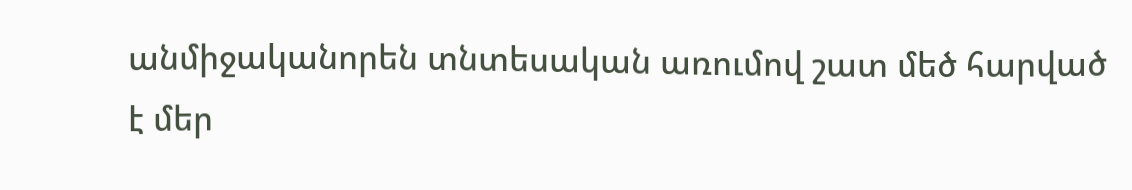անմիջականորեն տնտեսական առումով շատ մեծ հարված է մեր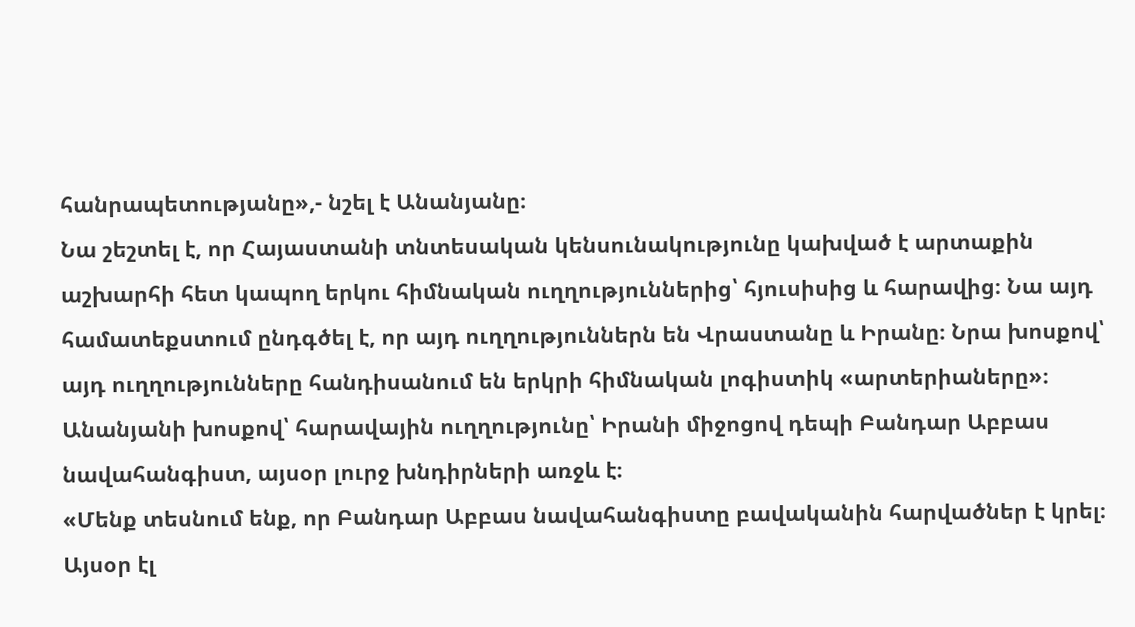հանրապետությանը»,- նշել է Անանյանը։
Նա շեշտել է, որ Հայաստանի տնտեսական կենսունակությունը կախված է արտաքին աշխարհի հետ կապող երկու հիմնական ուղղություններից՝ հյուսիսից և հարավից։ Նա այդ համատեքստում ընդգծել է, որ այդ ուղղություններն են Վրաստանը և Իրանը։ Նրա խոսքով՝ այդ ուղղությունները հանդիսանում են երկրի հիմնական լոգիստիկ «արտերիաները»։
Անանյանի խոսքով՝ հարավային ուղղությունը՝ Իրանի միջոցով դեպի Բանդար Աբբաս նավահանգիստ, այսօր լուրջ խնդիրների առջև է։
«Մենք տեսնում ենք, որ Բանդար Աբբաս նավահանգիստը բավականին հարվածներ է կրել։ Այսօր էլ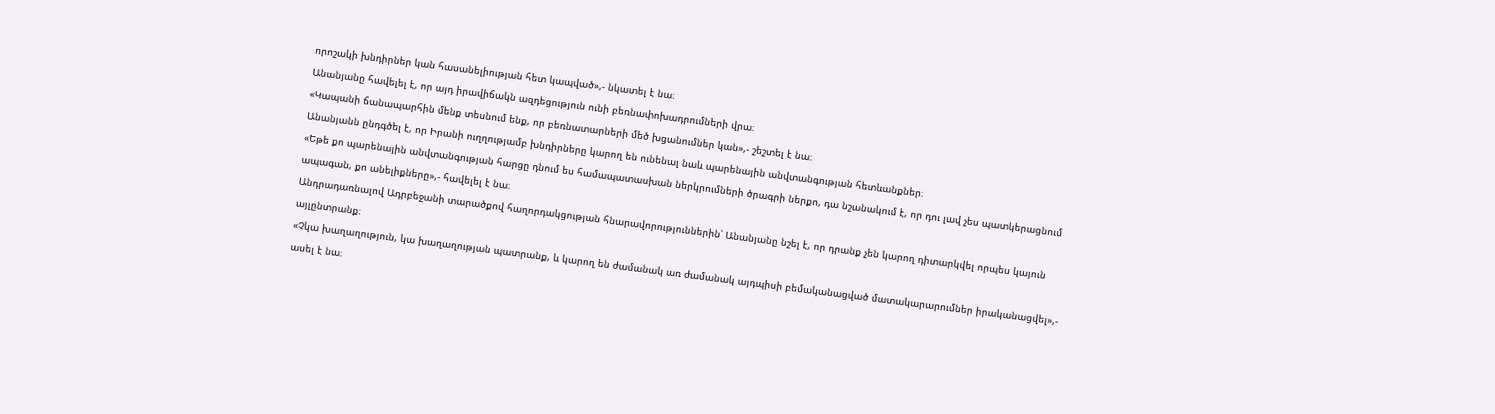որոշակի խնդիրներ կան հասանելիության հետ կապված»,- նկատել է նա։
Անանյանը հավելել է, որ այդ իրավիճակն ազդեցություն ունի բեռնափոխադրումների վրա։
«Կապանի ճանապարհին մենք տեսնում ենք, որ բեռնատարների մեծ խցանումներ կան»,- շեշտել է նա։
Անանյանն ընդգծել է, որ Իրանի ուղղությամբ խնդիրները կարող են ունենալ նաև պարենային անվտանգության հետևանքներ։
«Եթե քո պարենային անվտանգության հարցը դնում ես համապատասխան ներկրումների ծրագրի ներքո, դա նշանակում է, որ դու լավ չես պատկերացնում ապագան, քո անելիքները»,- հավելել է նա։
Անդրադառնալով Ադրբեջանի տարածքով հաղորդակցության հնարավորություններին՝ Անանյանը նշել է, որ դրանք չեն կարող դիտարկվել որպես կայուն այլընտրանք։
«Չկա խաղաղություն, կա խաղաղության պատրանք, և կարող են ժամանակ առ ժամանակ այդպիսի բեմականացված մատակարարումներ իրականացվել»,- ասել է նա։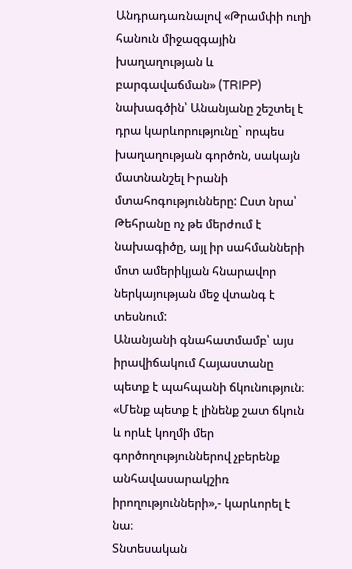Անդրադառնալով «Թրամփի ուղի հանուն միջազգային խաղաղության և բարգավաճման» (TRIPP) նախագծին՝ Անանյանը շեշտել է դրա կարևորությունը` որպես խաղաղության գործոն, սակայն մատնանշել Իրանի մտահոգությունները: Ըստ նրա՝ Թեհրանը ոչ թե մերժում է նախագիծը, այլ իր սահմանների մոտ ամերիկյան հնարավոր ներկայության մեջ վտանգ է տեսնում:
Անանյանի գնահատմամբ՝ այս իրավիճակում Հայաստանը պետք է պահպանի ճկունություն։
«Մենք պետք է լինենք շատ ճկուն և որևէ կողմի մեր գործողություններով չբերենք անհավասարակշիռ իրողությունների»,- կարևորել է նա։
Տնտեսական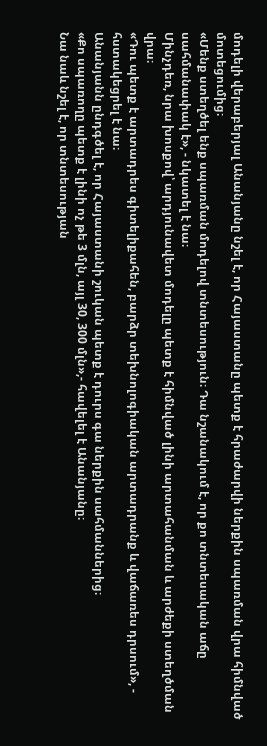մոդելի վերաբերյալ Անանյանը նշել է, որ Հայաստանը պետք է հրաժարվի ներքին սպառման վրա հիմնված մոտեցումից։
«Մենք ստեղծել ենք սպառման մոդելով տնտեսություն։ Դա նշանակում է, որ քո տնտեսական աճը սահմանափակ է», - նկատել է նա։
Մինչդեռ, նրա խոսքով՝ արդյունավետ մոդելը պետք է հիմնված լինի արտահանման և արժեքի ստեղծման վրա։
«Դու պետք է արտադրես գիտելիքահեն, բարձր տեխնոլոգիական արտադրանք և վաճառես դրսում», - հստակեցրել է նա։
Անանյանն ընդգծել է, որ Հայաստանի շուկան պետք է դուրս գա ներքին սահմաններից։
«Քո սպառողը պետք է լինի ոչ թե 3 մլն, այլ 30, 300 մլն»,- հավելել է Անանյանը։
Նա նաև նշել է, որ տնտեսության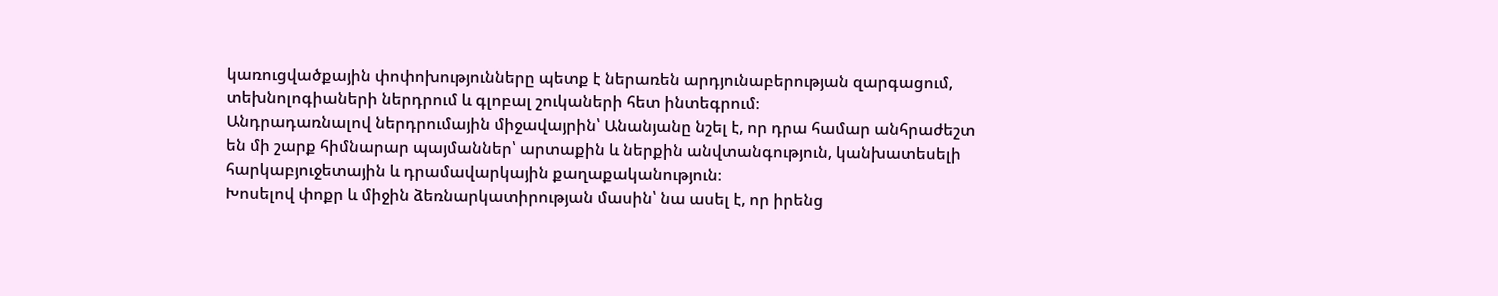կառուցվածքային փոփոխությունները պետք է ներառեն արդյունաբերության զարգացում, տեխնոլոգիաների ներդրում և գլոբալ շուկաների հետ ինտեգրում։
Անդրադառնալով ներդրումային միջավայրին՝ Անանյանը նշել է, որ դրա համար անհրաժեշտ են մի շարք հիմնարար պայմաններ՝ արտաքին և ներքին անվտանգություն, կանխատեսելի հարկաբյուջետային և դրամավարկային քաղաքականություն։
Խոսելով փոքր և միջին ձեռնարկատիրության մասին՝ նա ասել է, որ իրենց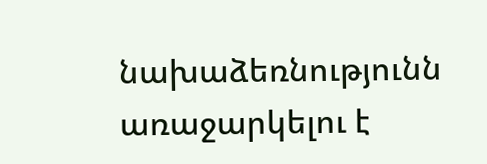նախաձեռնությունն առաջարկելու է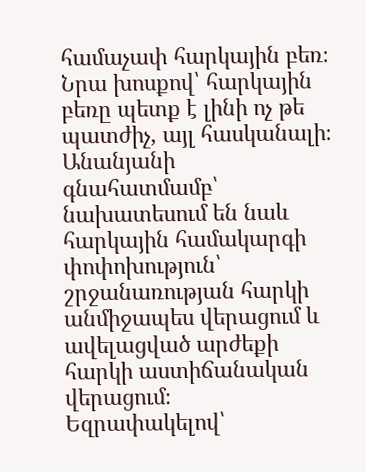համաչափ հարկային բեռ։ Նրա խոսքով՝ հարկային բեռը պետք է լինի ոչ թե պատժիչ, այլ հասկանալի։
Անանյանի գնահատմամբ՝ նախատեսում են նաև հարկային համակարգի փոփոխություն՝ շրջանառության հարկի անմիջապես վերացում և ավելացված արժեքի հարկի աստիճանական վերացում։
Եզրափակելով՝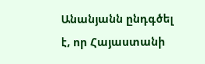Անանյանն ընդգծել է, որ Հայաստանի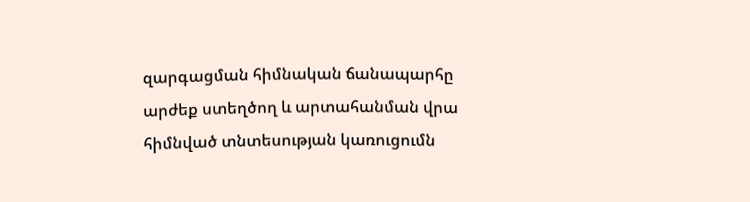զարգացման հիմնական ճանապարհը արժեք ստեղծող և արտահանման վրա հիմնված տնտեսության կառուցումն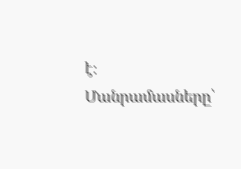է։
Մանրամասները՝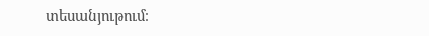տեսանյութում։